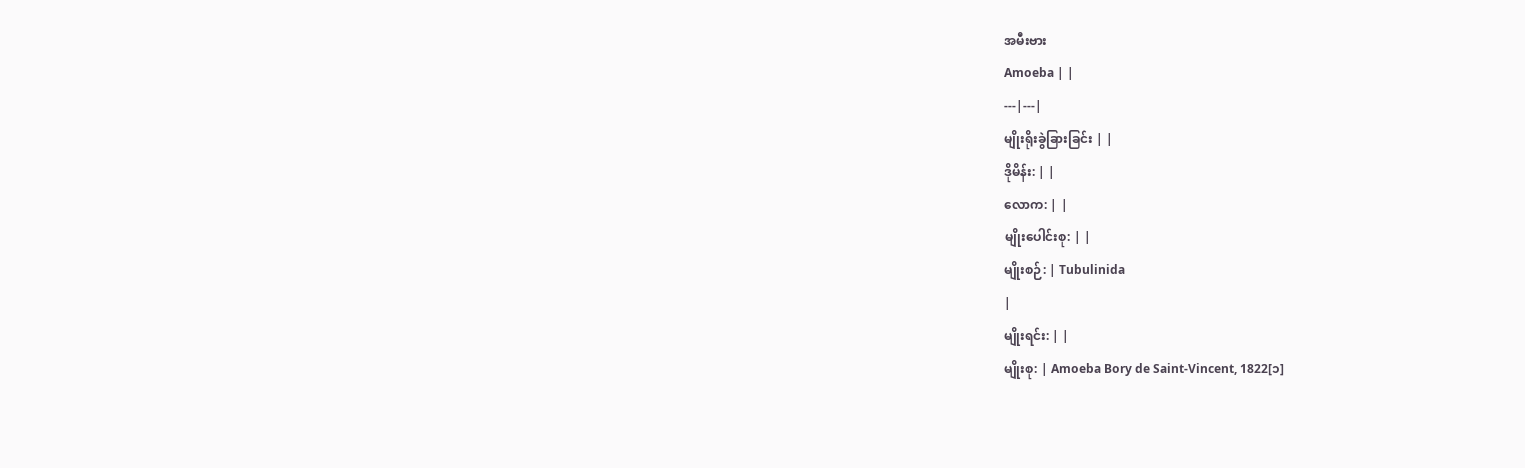အမီးဗား
Amoeba | |
---|---|
မျိုးရိုးခွဲခြားခြင်း | |
ဒိုမိန်း: | |
လောက: | |
မျိုးပေါင်းစု: | |
မျိုးစဉ်: | Tubulinida
|
မျိုးရင်း: | |
မျိုးစု: | Amoeba Bory de Saint-Vincent, 1822[၁]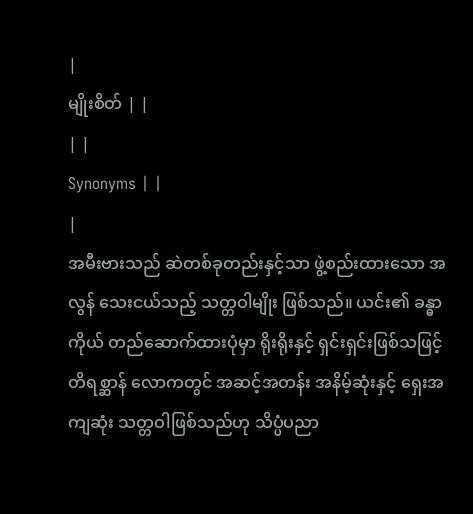|
မျိုးစိတ် | |
| |
Synonyms | |
|
အမီးဗားသည် ဆဲတစ်ခုတည်းနှင့်သာ ဖွဲ့စည်းထားသော အလွန် သေးငယ်သည့် သတ္တဝါမျိုး ဖြစ်သည်။ ယင်း၏ ခန္ဓာကိုယ် တည်ဆောက်ထားပုံမှာ ရိုးရိုးနှင့် ရှင်းရှင်းဖြစ်သဖြင့် တိရစ္ဆာန် လောကတွင် အဆင့်အတန်း အနိမ့်ဆုံးနှင့် ရှေးအကျဆုံး သတ္တဝါဖြစ်သည်ဟု သိပ္ပံပညာ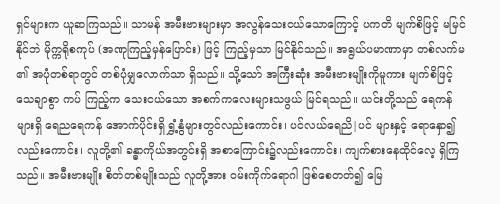ရှင်များက ယူဆကြသည်။ သာမန် အမီးဗားများမှာ အလွန်သေးငယ်သောကြောင့် ပကတိ မျက်စိဖြင့် မမြင်နိုင်ဘဲ မိုက္ကရိုစကုပ် (အဏုကြည့်မှန်ပြောင်း) ဖြင့် ကြည့်မှသာ မြင်နိုင်သည်။ အရွယ်ပမာဏာမှာ တစ်လက်မ ၏ အပုံတစ်ရာတွင် တစ်ပုံမျှလောက်သာ ရှိသည်။ သို့သော် အကြီးဆုံး အမီးဗားမျိုးကိုမူကား မျက်စိဖြင့် သေချာစွာ ကပ် ကြည့်က သေးငယ်သော အစက်ကလေးများသဖွယ် မြင်ရသည်။ ယင်းတို့သည် ရေကန်များရှိ ရေညရေကန် အောက်ပိုင်းရှိ ရွှံ့နွံများတွင်လည်းကောင်း၊ ပင်လယ်ရေညိ|ပင် များနှင့် ရောနှော၍လည်းကောင်း၊ လူတို့၏ ခန္ဓာကိုယ်အတွင်းရှိ အစာကြောင်း၌လည်းကောင်း၊ ကျက်စားနေထိုင်လေ့ ရှိကြသည်။ အမီးဗားမျိုး စိတ်တစ်မျိုးသည် လူတို့အား ဝမ်းကိုက်ရောဂါ ဖြစ်စေတတ်၍ မြေ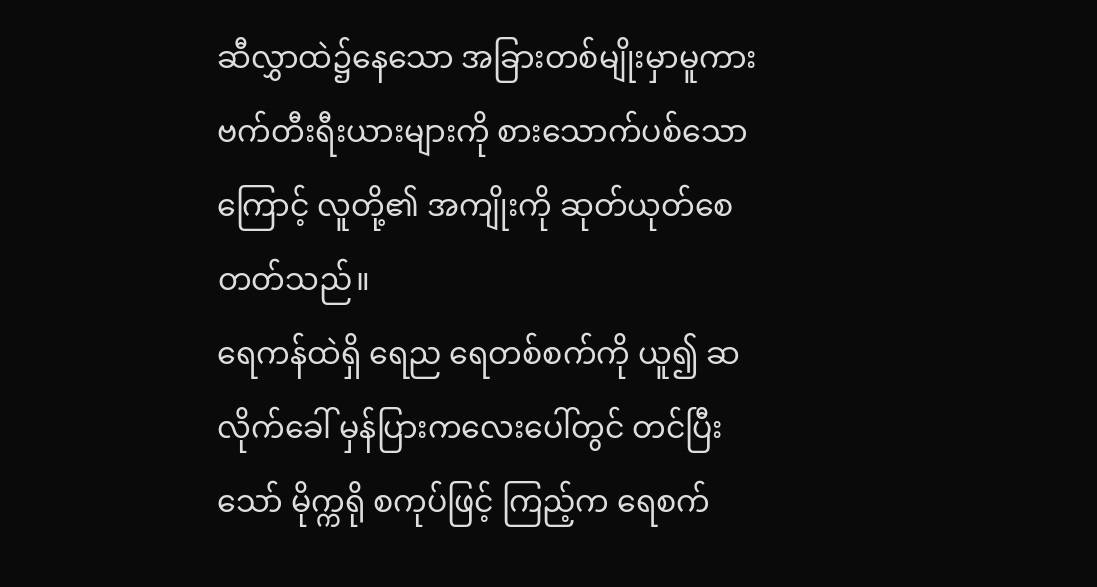ဆီလွှာထဲ၌နေသော အခြားတစ်မျိုးမှာမူကား ဗက်တီးရီးယားများကို စားသောက်ပစ်သောကြောင့် လူတို့၏ အကျိုးကို ဆုတ်ယုတ်စေတတ်သည်။
ရေကန်ထဲရှိ ရေည ရေတစ်စက်ကို ယူ၍ ဆလိုက်ခေါ် မှန်ပြားကလေးပေါ်တွင် တင်ပြီးသော် မိုက္ကရို စကုပ်ဖြင့် ကြည့်က ရေစက်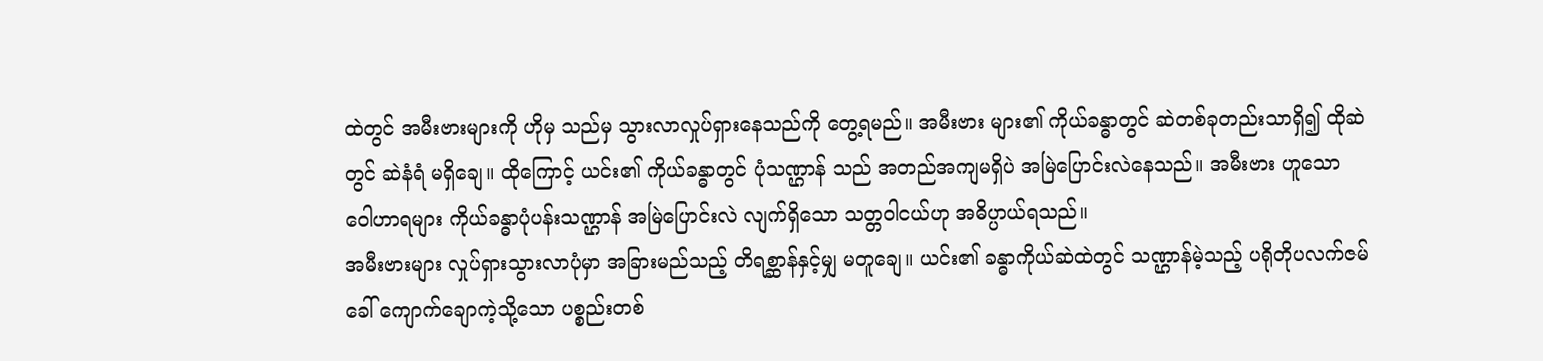ထဲတွင် အမီးဗားများကို ဟိုမှ သည်မှ သွားလာလှုပ်ရှားနေသည်ကို တွေ့ရမည်။ အမီးဗား များ၏ ကိုယ်ခန္ဓာတွင် ဆဲတစ်ခုတည်းသာရှိ၍ ထိုဆဲတွင် ဆဲနံရံ မရှိချေ။ ထိုကြောင့် ယင်း၏ ကိုယ်ခန္ဓာတွင် ပုံသဏ္ဌာန် သည် အတည်အကျမရှိပဲ အမြဲပြောင်းလဲနေသည်။ အမီးဗား ဟူသော ဝေါဟာရများ ကိုယ်ခန္ဓာပုံပန်းသဏ္ဌာန် အမြဲပြောင်းလဲ လျက်ရှိသော သတ္တဝါငယ်ဟု အဓိပ္ပာယ်ရသည်။
အမီးဗားများ လှုပ်ရှားသွားလာပုံမှာ အခြားမည်သည့် တိရစ္ဆာန်နှင့်မျှ မတူချေ။ ယင်း၏ ခန္ဓာကိုယ်ဆဲထဲတွင် သဏ္ဌာန်မဲ့သည့် ပရိုတိုပလက်ဇမ်ခေါ် ကျောက်ချောကဲ့သို့သော ပစ္စည်းတစ်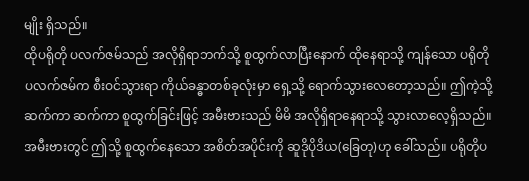မျိုး ရှိသည်။
ထိုပရိုတို ပလက်ဇမ်သည် အလိုရှိရာဘက်သို့ စူထွက်လာပြီးနောက် ထိုနေရာသို့ ကျန်သော ပရိုတိုပလက်ဇမ်က စီးဝင်သွားရာ ကိုယ်ခန္ဓာတစ်ခုလုံးမှာ ရှေ့သို့ ရောက်သွားလေတော့သည်။ ဤကဲ့သို့ ဆက်ကာ ဆက်ကာ စူထွက်ခြင်းဖြင့် အမီးဗားသည် မိမိ အလိုရှိရာနေရာသို့ သွားလာလေ့ရှိသည်။ အမီးဗားတွင် ဤသို့ စူထွက်နေသော အစိတ်အပိုင်းကို ဆူဒိုပိုဒိယ(ခြေတု)ဟု ခေါ်သည်။ ပရိုတိုပ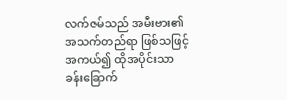လက်ဇမ်သည် အမီးဗား၏ အသက်တည်ရာ ဖြစ်သဖြင့် အကယ်၍ ထိုအပိုင်းသာ ခန်းခြောက်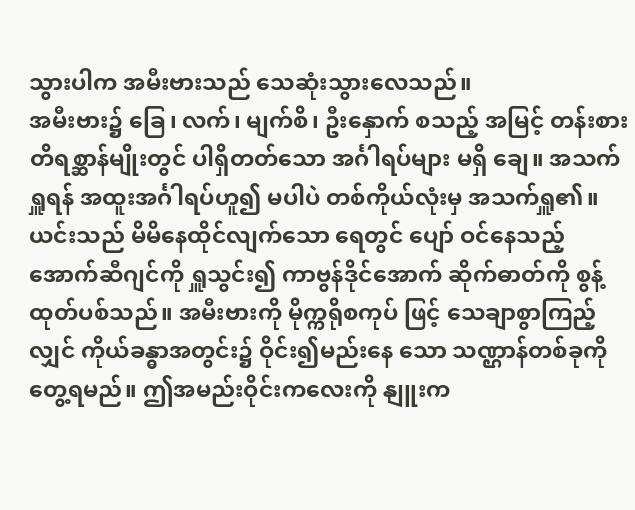သွားပါက အမီးဗားသည် သေဆုံးသွားလေသည်။
အမီးဗား၌ ခြေ၊ လက်၊ မျက်စိ၊ ဦးနှောက် စသည့် အမြင့် တန်းစား တိရစ္ဆာန်မျိုးတွင် ပါရှိတတ်သော အင်္ဂါရပ်များ မရှိ ချေ။ အသက်ရှူရန် အထူးအင်္ဂါရပ်ဟူ၍ မပါပဲ တစ်ကိုယ်လုံးမှ အသက်ရှူ၏။ ယင်းသည် မိမိနေထိုင်လျက်သော ရေတွင် ပျော် ဝင်နေသည့် အောက်ဆီဂျင်ကို ရှူသွင်း၍ ကာဗွန်ဒိုင်အောက် ဆိုက်ဓာတ်ကို စွန့်ထုတ်ပစ်သည်။ အမီးဗားကို မိုက္ကရိုစကုပ် ဖြင့် သေချာစွာကြည့်လျှင် ကိုယ်ခန္ဓာအတွင်း၌ ဝိုင်း၍မည်းနေ သော သဏ္ဌာန်တစ်ခုကို တွေ့ရမည်။ ဤအမည်းဝိုင်းကလေးကို နျူးက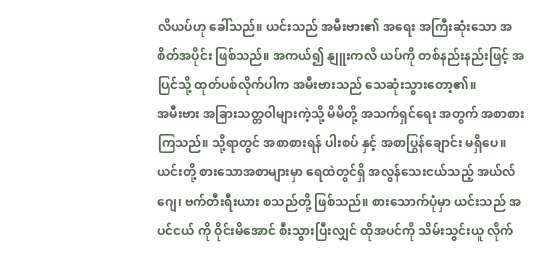လိယပ်ဟု ခေါ်သည်။ ယင်းသည် အမီးဗား၏ အရေး အကြီးဆုံးသော အစိတ်အပိုင်း ဖြစ်သည်။ အကယ်၍ နျူးကလိ ယပ်ကို တစ်နည်းနည်းဖြင့် အပြင်သို့ ထုတ်ပစ်လိုက်ပါက အမီးဗားသည် သေဆုံးသွားတော့၏။
အမီးဗား အခြားသတ္တဝါများကဲ့သို့ မိမိတို့ အသက်ရှင်ရေး အတွက် အစာစားကြသည်။ သို့ရာတွင် အစာစားရန် ပါးစပ် နှင့် အစာပြွန်ချောင်း မရှိပေ။ ယင်းတို့ စားသောအစာများမှာ ရေထဲတွင်ရှိ အလွန်သေးငယ်သည့် အယ်လ်ဂျေ၊ ဗက်တီးရီးယား စသည်တို့ ဖြစ်သည်။ စားသောက်ပုံမှာ ယင်းသည် အပင်ငယ် ကို ဝိုင်းမိအောင် စီးသွားပြီးလျှင် ထိုအပင်ကို သိမ်းသွင်းယူ လိုက်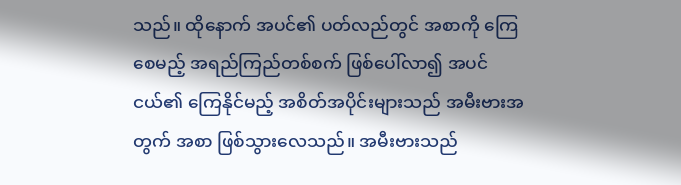သည်။ ထိုနောက် အပင်၏ ပတ်လည်တွင် အစာကို ကြေ စေမည့် အရည်ကြည်တစ်စက် ဖြစ်ပေါ်လာ၍ အပင်ငယ်၏ ကြေနိုင်မည့် အစိတ်အပိုင်းများသည် အမီးဗားအတွက် အစာ ဖြစ်သွားလေသည်။ အမီးဗားသည်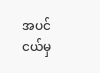အပင်ငယ်မှ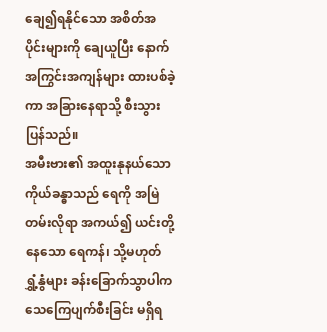ချေ၍ရနိုင်သော အစိတ်အပိုင်းများကို ချေယူပြီး နောက် အကြွင်းအကျန်များ ထားပစ်ခဲ့ကာ အခြားနေရာသို့ စီးသွားပြန်သည်။
အမီးဗား၏ အထူးနုနယ်သော ကိုယ်ခန္ဓာသည် ရေကို အမြဲတမ်းလိုရာ အကယ်၍ ယင်းတို့နေသော ရေကန်၊ သို့မဟုတ် ရွှံ့နွံများ ခန်းခြောက်သွာပါက သေကြေပျက်စီးခြင်း မရှိရ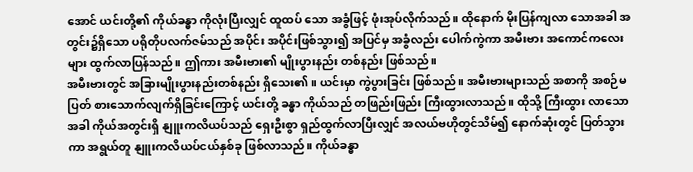အောင် ယင်းတို့၏ ကိုယ်ခန္ဓာ ကိုလုံးပြီးလျှင် ထူထပ် သော အခွံဖြင့် ဖုံးအုပ်လိုက်သည်။ ထိုနောက် မိုးပြန်ကျလာ သောအခါ အတွင်း၌ရှိသော ပရိုတိုပလက်ဇမ်သည် အပိုင်း အပိုင်းဖြစ်သွား၍ အပြင်မှ အခွံလည်း ပေါက်ကွဲကာ အမီးဗား အကောင်ကလေးများ ထွက်လာပြန်သည်။ ဤကား အမီးဗား၏ မျိုးပွားနည်း တစ်နည်း ဖြစ်သည်။
အမီးဗားတွင် အခြားမျိုးပွားနည်းတစ်နည်း ရှိသေး၏။ ယင်းမှာ ကွဲပွားခြင်း ဖြစ်သည်။ အမီးဗားများသည် အစာကို အစဉ်မပြတ် စားသောက်လျက်ရှိခြင်းကြောင့် ယင်းတို့ ခန္ဓာ ကိုယ်သည် တဖြည်းဖြည်း ကြီးထွားလာသည်။ ထိုသို့ ကြီးထွား လာသောအခါ ကိုယ်အတွင်းရှိ နျူးကလိယပ်သည် ရှေးဦးစွာ ရှည်ထွက်လာပြီးလျှင် အလယ်ဗဟိုတွင်သိမ်၍ နောက်ဆုံးတွင် ပြတ်သွားကာ အရွယ်တူ နျူးကလိယပ်ငယ်နှစ်ခု ဖြစ်လာသည်။ ကိုယ်ခန္ဓာ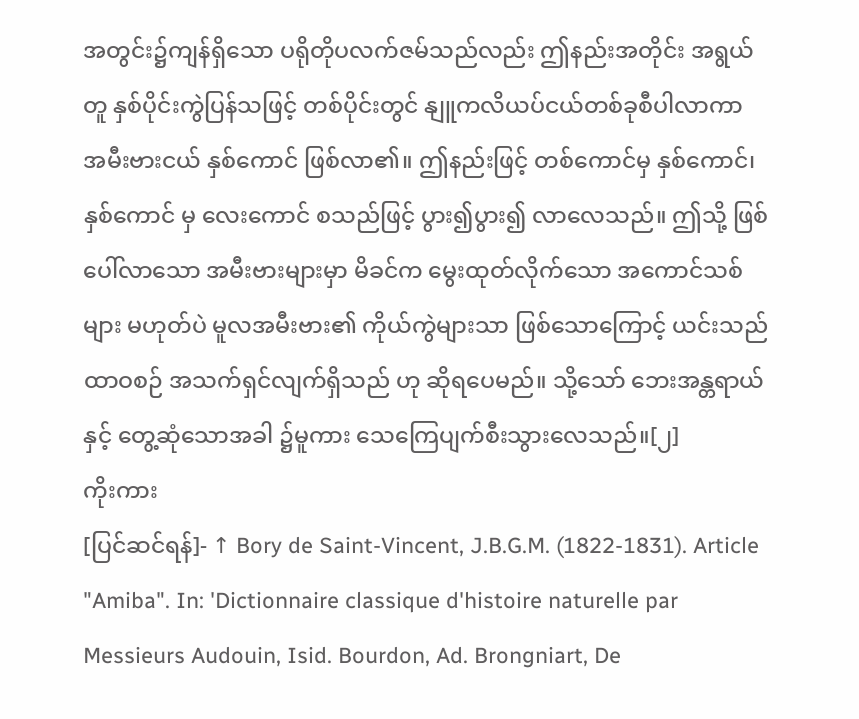အတွင်း၌ကျန်ရှိသော ပရိုတိုပလက်ဇမ်သည်လည်း ဤနည်းအတိုင်း အရွယ်တူ နှစ်ပိုင်းကွဲပြန်သဖြင့် တစ်ပိုင်းတွင် နျူကလိယပ်ငယ်တစ်ခုစီပါလာကာ အမီးဗားငယ် နှစ်ကောင် ဖြစ်လာ၏။ ဤနည်းဖြင့် တစ်ကောင်မှ နှစ်ကောင်၊ နှစ်ကောင် မှ လေးကောင် စသည်ဖြင့် ပွား၍ပွား၍ လာလေသည်။ ဤသို့ ဖြစ်ပေါ်လာသော အမီးဗားများမှာ မိခင်က မွေးထုတ်လိုက်သော အကောင်သစ်များ မဟုတ်ပဲ မူလအမီးဗား၏ ကိုယ်ကွဲများသာ ဖြစ်သောကြောင့် ယင်းသည် ထာဝစဉ် အသက်ရှင်လျက်ရှိသည် ဟု ဆိုရပေမည်။ သို့သော် ဘေးအန္တရာယ်နှင့် တွေ့ဆုံသောအခါ ၌မူကား သေကြေပျက်စီးသွားလေသည်။[၂]
ကိုးကား
[ပြင်ဆင်ရန်]- ↑ Bory de Saint-Vincent, J.B.G.M. (1822-1831). Article "Amiba". In: 'Dictionnaire classique d'histoire naturelle par Messieurs Audouin, Isid. Bourdon, Ad. Brongniart, De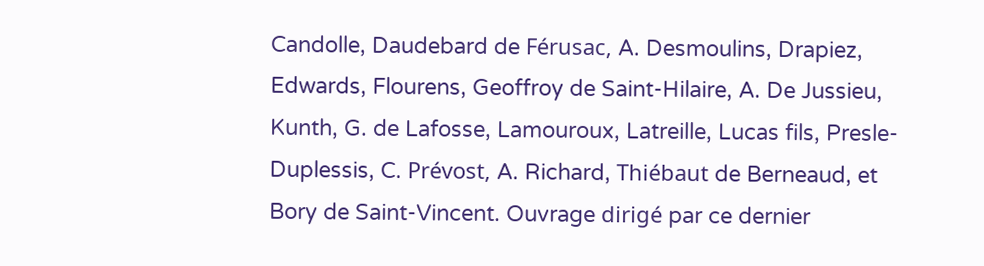Candolle, Daudebard de Férusac, A. Desmoulins, Drapiez, Edwards, Flourens, Geoffroy de Saint-Hilaire, A. De Jussieu, Kunth, G. de Lafosse, Lamouroux, Latreille, Lucas fils, Presle-Duplessis, C. Prévost, A. Richard, Thiébaut de Berneaud, et Bory de Saint-Vincent. Ouvrage dirigé par ce dernier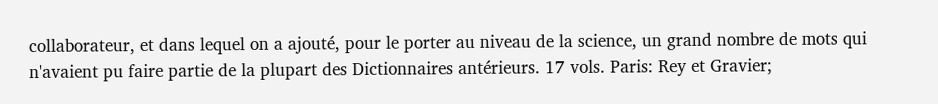collaborateur, et dans lequel on a ajouté, pour le porter au niveau de la science, un grand nombre de mots qui n'avaient pu faire partie de la plupart des Dictionnaires antérieurs. 17 vols. Paris: Rey et Gravier;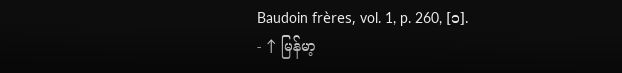Baudoin frères, vol. 1, p. 260, [၁].
- ↑ မြန်မာ့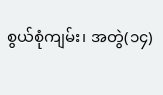စွယ်စုံကျမ်း၊ အတွဲ(၁၄)